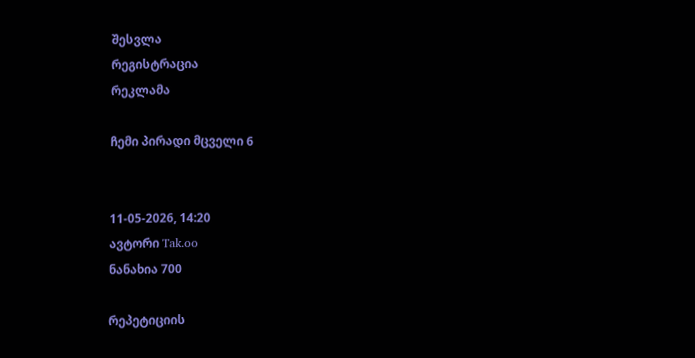შესვლა
რეგისტრაცია
რეკლამა

ჩემი პირადი მცველი 6


11-05-2026, 14:20
ავტორი Tak.oo
ნანახია 700

რეპეტიციის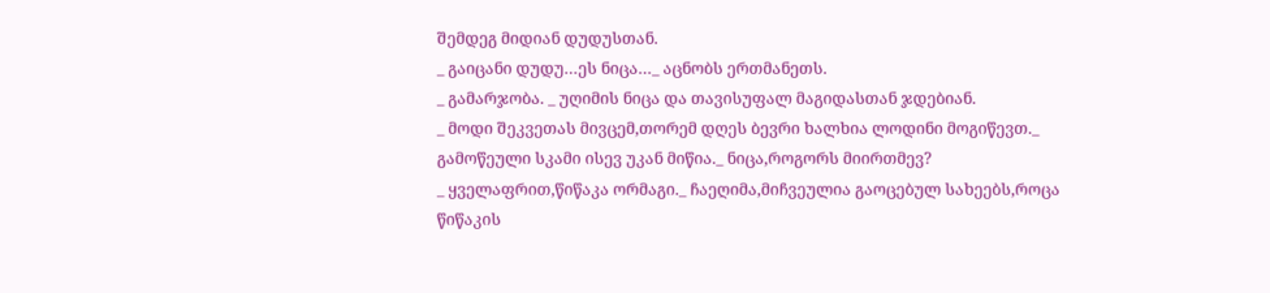შემდეგ მიდიან დუდუსთან.
_ გაიცანი დუდუ…ეს ნიცა…_ აცნობს ერთმანეთს.
_ გამარჯობა. _ უღიმის ნიცა და თავისუფალ მაგიდასთან ჯდებიან.
_ მოდი შეკვეთას მივცემ,თორემ დღეს ბევრი ხალხია ლოდინი მოგიწევთ._ გამოწეული სკამი ისევ უკან მიწია._ ნიცა,როგორს მიირთმევ?
_ ყველაფრით,წიწაკა ორმაგი._ ჩაეღიმა,მიჩვეულია გაოცებულ სახეებს,როცა წიწაკის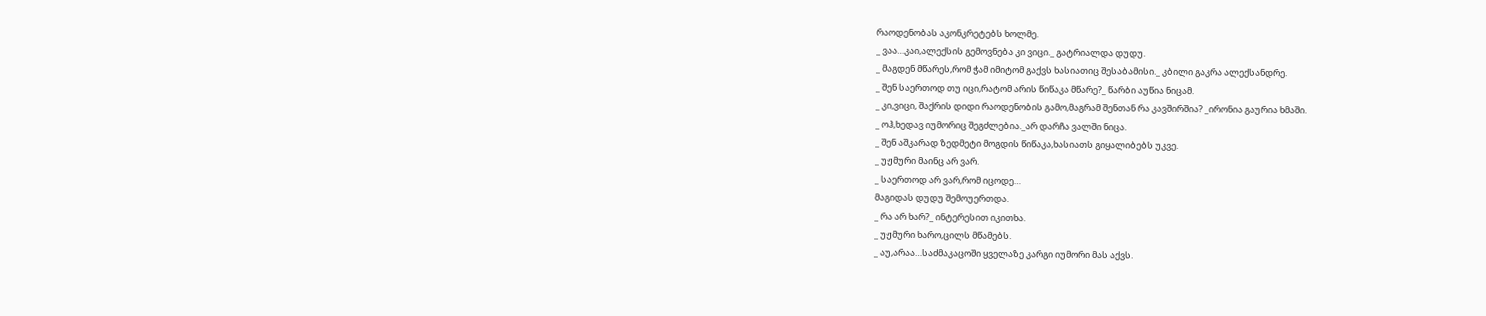რაოდენობას აკონკრეტებს ხოლმე.
_ ვაა…კაი,ალექსის გემოვნება კი ვიცი._ გატრიალდა დუდუ.
_ მაგდენ მწარეს,რომ ჭამ იმიტომ გაქვს ხასიათიც შესაბამისი._ კბილი გაკრა ალექსანდრე.
_ შენ საერთოდ თუ იცი,რატომ არის წიწაკა მწარე?_ წარბი აუწია ნიცამ.
_ კი,ვიცი, შაქრის დიდი რაოდენობის გამო,მაგრამ შენთან რა კავშირშია? _ირონია გაურია ხმაში.
_ ოჰ,ხედავ იუმორიც შეგძლებია._არ დარჩა ვალში ნიცა.
_ შენ აშკარად ზედმეტი მოგდის წიწაკა,ხასიათს გიყალიბებს უკვე.
_ უჟმური მაინც არ ვარ.
_ საერთოდ არ ვარ,რომ იცოდე…
მაგიდას დუდუ შემოუერთდა.
_ რა არ ხარ?_ ინტერესით იკითხა.
_ უჟმური ხარო,ცილს მწამებს.
_ აუ,არაა…საძმაკაცოში ყველაზე კარგი იუმორი მას აქვს.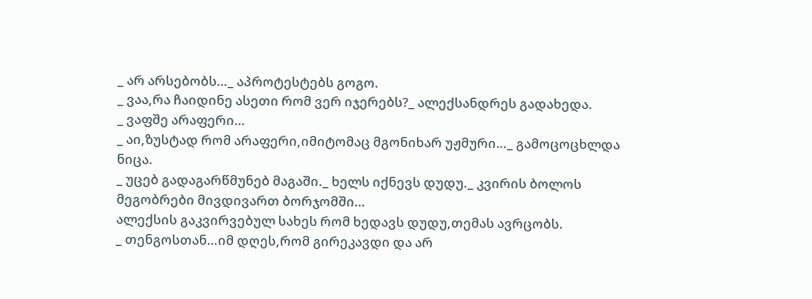_ არ არსებობს…_ აპროტესტებს გოგო.
_ ვაა,რა ჩაიდინე ასეთი რომ ვერ იჯერებს?_ ალექსანდრეს გადახედა.
_ ვაფშე არაფერი…
_ აი,ზუსტად რომ არაფერი,იმიტომაც მგონიხარ უჟმური…_ გამოცოცხლდა ნიცა.
_ უცებ გადაგარწმუნებ მაგაში._ ხელს იქნევს დუდუ._ კვირის ბოლოს მეგობრები მივდივართ ბორჯომში…
ალექსის გაკვირვებულ სახეს რომ ხედავს დუდუ,თემას ავრცობს.
_ თენგოსთან…იმ დღეს,რომ გირეკავდი და არ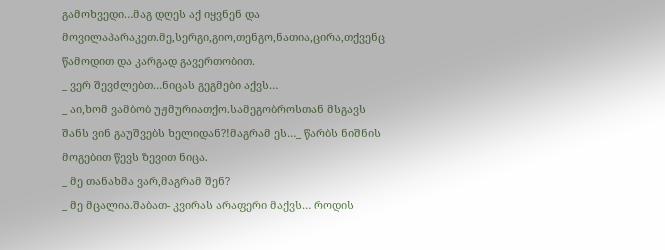გამოხვედი…მაგ დღეს აქ იყვნენ და მოვილაპარაკეთ.მე,სერგი,გიო,თენგო,ნათია,ცირა,თქვენც წამოდით და კარგად გავერთობით.
_ ვერ შევძლებთ…ნიცას გეგმები აქვს…
_ აი,ხომ ვამბობ უჟმურიათქო.სამეგობროსთან მსგავს შანს ვინ გაუშვებს ხელიდან?!მაგრამ ეს…_ წარბს ნიშნის მოგებით წევს ზევით ნიცა.
_ მე თანახმა ვარ,მაგრამ შენ?
_ მე მცალია.შაბათ- კვირას არაფერი მაქვს… როდის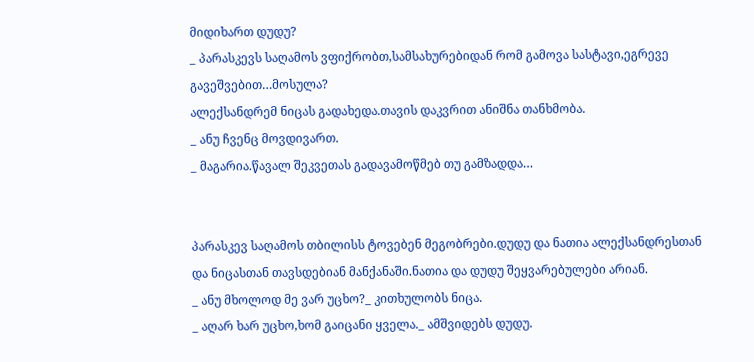მიდიხართ დუდუ?
_ პარასკევს საღამოს ვფიქრობთ,სამსახურებიდან რომ გამოვა სასტავი,ეგრევე გავეშვებით…მოსულა?
ალექსანდრემ ნიცას გადახედა.თავის დაკვრით ანიშნა თანხმობა.
_ ანუ ჩვენც მოვდივართ.
_ მაგარია.წავალ შეკვეთას გადავამოწმებ თუ გამზადდა…


პარასკევ საღამოს თბილისს ტოვებენ მეგობრები.დუდუ და ნათია ალექსანდრესთან და ნიცასთან თავსდებიან მანქანაში.ნათია და დუდუ შეყვარებულები არიან.
_ ანუ მხოლოდ მე ვარ უცხო?_ კითხულობს ნიცა.
_ აღარ ხარ უცხო,ხომ გაიცანი ყველა._ ამშვიდებს დუდუ.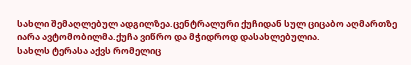სახლი შემაღლებულ ადგილზეა.ცენტრალური ქუჩიდან სულ ციცაბო აღმართზე იარა ავტომობილმა.ქუჩა ვიწრო და მჭიდროდ დასახლებულია.
სახლს ტერასა აქვს რომელიც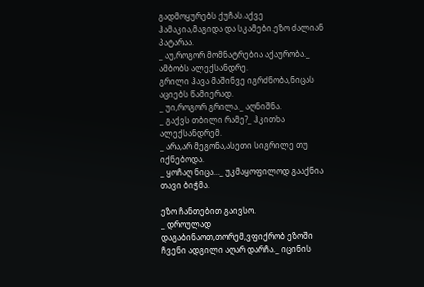გადმოყურებს ქუჩას.აქვე ჰამაკია,მაგიდა და სკამები.ეზო ძალიან პატარაა.
_ აუ,როგორ მომნატრებია აქაურობა._ ამბობს ალექსანდრე.
გრილი ჰავა მაშინვე იგრძნობა,ნიცას აციებს წამიერად.
_ უი,როგორ გრილა._ აღნიშნა.
_ გაქვს თბილი რამე?_ ჰკითხა ალექსანდრემ.
_ არა,არ მეგონა,ასეთი სიგრილე თუ იქნებოდა.
_ ყოჩაღ ნიცა…_ უკმაყოფილოდ გააქნია თავი ბიჭმა.

ეზო ჩანთებით გაივსო.
_ დროულად დაგაბინაოთ,თორემ,ვფიქრობ ეზოში ჩვენი ადგილი აღარ დარჩა._ იცინის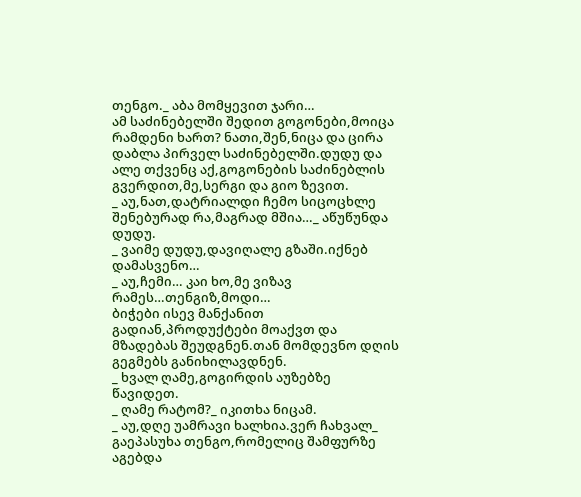თენგო._ აბა მომყევით ჯარი…
ამ საძინებელში შედით გოგონები,მოიცა რამდენი ხართ? ნათი,შენ,ნიცა და ცირა დაბლა პირველ საძინებელში.დუდუ და ალე თქვენც აქ,გოგონების საძინებლის გვერდით,მე,სერგი და გიო ზევით.
_ აუ,ნათ,დატრიალდი ჩემო სიცოცხლე შენებურად რა,მაგრად მშია…_ აწუწუნდა დუდუ.
_ ვაიმე დუდუ,დავიღალე გზაში.იქნებ დამასვენო…
_ აუ,ჩემი… კაი ხო,მე ვიზავ რამეს…თენგიზ,მოდი…
ბიჭები ისევ მანქანით გადიან,პროდუქტები მოაქვთ და მზადებას შეუდგნენ.თან მომდევნო დღის გეგმებს განიხილავდნენ.
_ ხვალ ღამე,გოგირდის აუზებზე წავიდეთ.
_ ღამე რატომ?_ იკითხა ნიცამ.
_ აუ,დღე უამრავი ხალხია.ვერ ჩახვალ_ გაეპასუხა თენგო,რომელიც შამფურზე აგებდა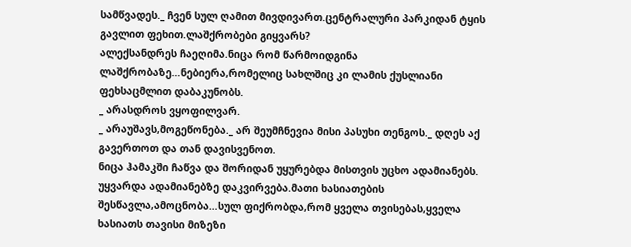სამწვადეს._ ჩვენ სულ ღამით მივდივართ.ცენტრალური პარკიდან ტყის გავლით ფეხით.ლაშქრობები გიყვარს?
ალექსანდრეს ჩაეღიმა.ნიცა რომ წარმოიდგინა ლაშქრობაზე…ნებიერა,რომელიც სახლშიც კი ლამის ქუსლიანი ფეხსაცმლით დაბაკუნობს.
_ არასდროს ვყოფილვარ.
_ არაუშავს,მოგეწონება._ არ შეუმჩნევია მისი პასუხი თენგოს._ დღეს აქ გავერთოთ და თან დავისვენოთ.
ნიცა ჰამაკში ჩაწვა და შორიდან უყურებდა მისთვის უცხო ადამიანებს.
უყვარდა ადამიანებზე დაკვირვება.მათი ხასიათების შესწავლა,ამოცნობა…სულ ფიქრობდა,რომ ყველა თვისებას,ყველა ხასიათს თავისი მიზეზი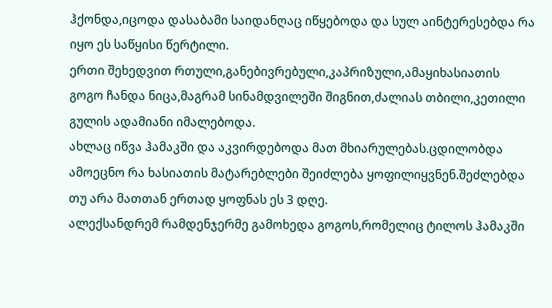ჰქონდა,იცოდა დასაბამი საიდანღაც იწყებოდა და სულ აინტერესებდა რა იყო ეს საწყისი წერტილი.
ერთი შეხედვით რთული,განებივრებული,კაპრიზული,ამაყიხასიათის გოგო ჩანდა ნიცა,მაგრამ სინამდვილეში შიგნით,ძალიას თბილი,კეთილი გულის ადამიანი იმალებოდა.
ახლაც იწვა ჰამაკში და აკვირდებოდა მათ მხიარულებას.ცდილობდა ამოეცნო რა ხასიათის მატარებლები შეიძლება ყოფილიყვნენ.შეძლებდა თუ არა მათთან ერთად ყოფნას ეს 3 დღე.
ალექსანდრემ რამდენჯერმე გამოხედა გოგოს,რომელიც ტილოს ჰამაკში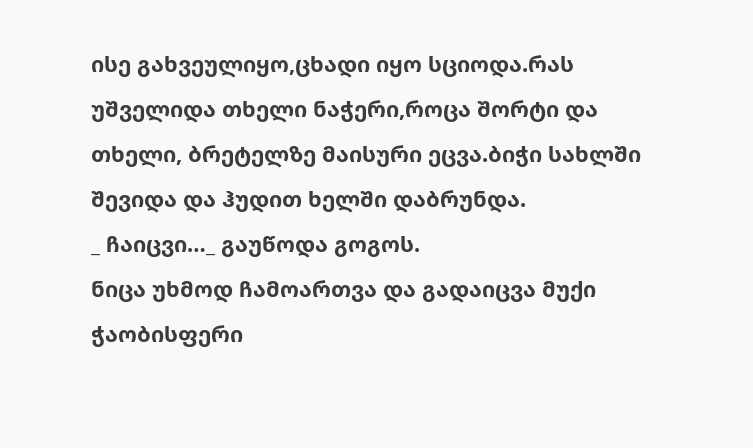ისე გახვეულიყო,ცხადი იყო სციოდა.რას უშველიდა თხელი ნაჭერი,როცა შორტი და თხელი, ბრეტელზე მაისური ეცვა.ბიჭი სახლში შევიდა და ჰუდით ხელში დაბრუნდა.
_ ჩაიცვი…_ გაუწოდა გოგოს.
ნიცა უხმოდ ჩამოართვა და გადაიცვა მუქი ჭაობისფერი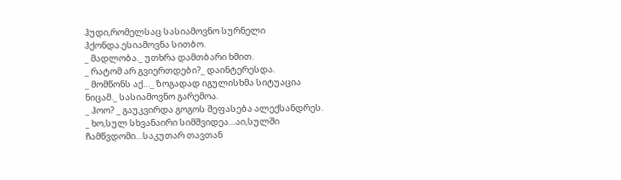ჰუდი,რომელსაც სასიამოვნო სურნელი ჰქონდა.ესიამოვნა სითბო.
_ მადლობა._ უთხრა დამთბარი ხმით.
_ რატომ არ გვიერთდები?_ დაინტერესდა.
_ მომწონს აქ…_ ზოგადად იგულისხმა სიტუაცია ნიცამ._ სასიამოვნო გარემოა.
_ ჰოო? _ გაუკვირდა გოგოს შეფასება ალექსანდრეს.
_ ხო,სულ სხვანაირი სიმშვიდეა…აი,სულში ჩამწვდომი…საკუთარ თავთან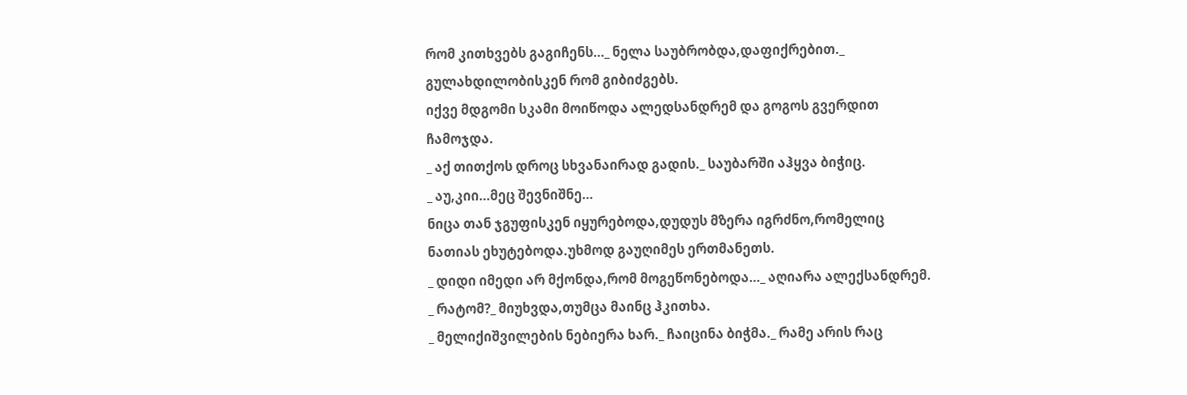რომ კითხვებს გაგიჩენს…_ ნელა საუბრობდა,დაფიქრებით._ გულახდილობისკენ რომ გიბიძგებს.
იქვე მდგომი სკამი მოიწოდა ალედსანდრემ და გოგოს გვერდით ჩამოჯდა.
_ აქ თითქოს დროც სხვანაირად გადის._ საუბარში აჰყვა ბიჭიც.
_ აუ,კიი…მეც შევნიშნე…
ნიცა თან ჯგუფისკენ იყურებოდა,დუდუს მზერა იგრძნო,რომელიც ნათიას ეხუტებოდა.უხმოდ გაუღიმეს ერთმანეთს.
_ დიდი იმედი არ მქონდა,რომ მოგეწონებოდა…_ აღიარა ალექსანდრემ.
_ რატომ?_ მიუხვდა,თუმცა მაინც ჰკითხა.
_ მელიქიშვილების ნებიერა ხარ._ ჩაიცინა ბიჭმა._ რამე არის რაც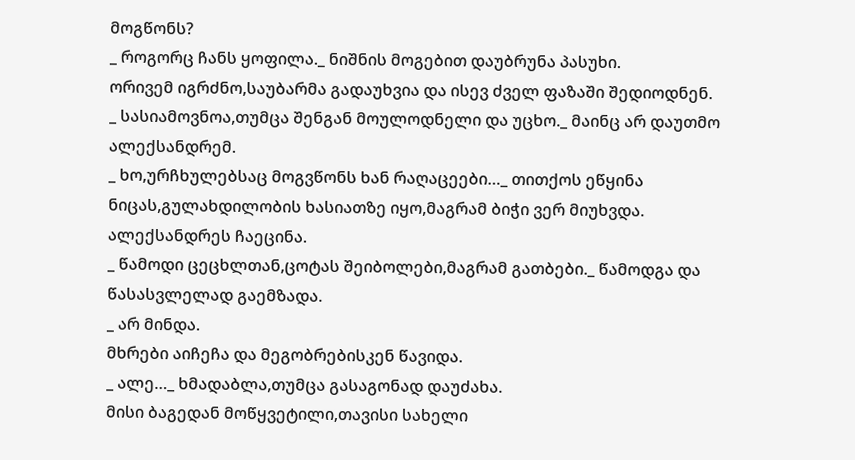მოგწონს?
_ როგორც ჩანს ყოფილა._ ნიშნის მოგებით დაუბრუნა პასუხი.
ორივემ იგრძნო,საუბარმა გადაუხვია და ისევ ძველ ფაზაში შედიოდნენ.
_ სასიამოვნოა,თუმცა შენგან მოულოდნელი და უცხო._ მაინც არ დაუთმო ალექსანდრემ.
_ ხო,ურჩხულებსაც მოგვწონს ხან რაღაცეები…_ თითქოს ეწყინა ნიცას,გულახდილობის ხასიათზე იყო,მაგრამ ბიჭი ვერ მიუხვდა.
ალექსანდრეს ჩაეცინა.
_ წამოდი ცეცხლთან,ცოტას შეიბოლები,მაგრამ გათბები._ წამოდგა და წასასვლელად გაემზადა.
_ არ მინდა.
მხრები აიჩეჩა და მეგობრებისკენ წავიდა.
_ ალე…_ ხმადაბლა,თუმცა გასაგონად დაუძახა.
მისი ბაგედან მოწყვეტილი,თავისი სახელი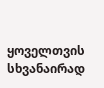ყოველთვის სხვანაირად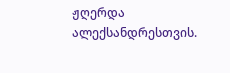ჟღერდა ალექსანდრესთვის.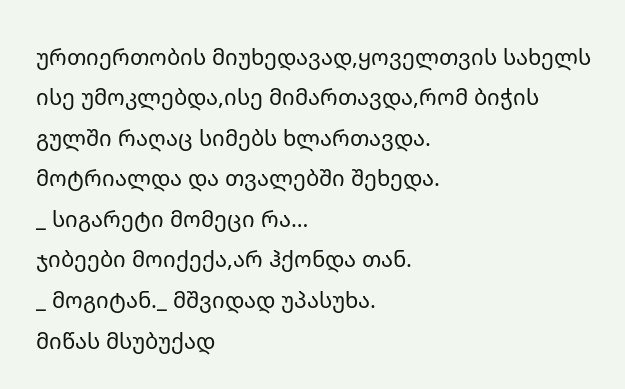ურთიერთობის მიუხედავად,ყოველთვის სახელს ისე უმოკლებდა,ისე მიმართავდა,რომ ბიჭის გულში რაღაც სიმებს ხლართავდა.
მოტრიალდა და თვალებში შეხედა.
_ სიგარეტი მომეცი რა…
ჯიბეები მოიქექა,არ ჰქონდა თან.
_ მოგიტან._ მშვიდად უპასუხა.
მიწას მსუბუქად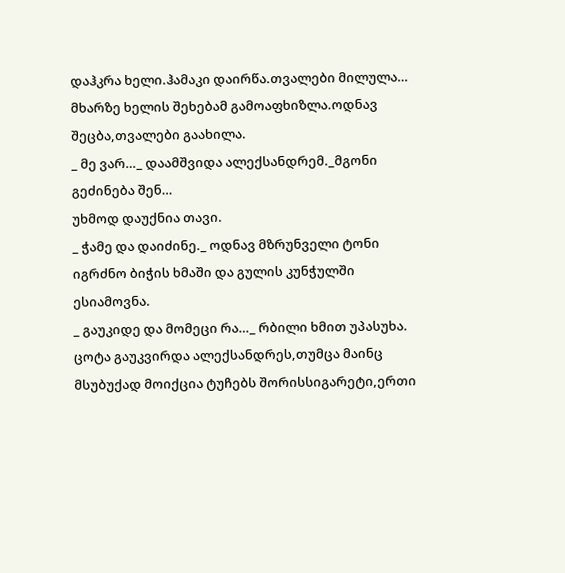დაჰკრა ხელი.ჰამაკი დაირწა.თვალები მილულა…
მხარზე ხელის შეხებამ გამოაფხიზლა.ოდნავ შეცბა,თვალები გაახილა.
_ მე ვარ…_ დაამშვიდა ალექსანდრემ._მგონი გეძინება შენ…
უხმოდ დაუქნია თავი.
_ ჭამე და დაიძინე._ ოდნავ მზრუნველი ტონი იგრძნო ბიჭის ხმაში და გულის კუნჭულში ესიამოვნა.
_ გაუკიდე და მომეცი რა…_ რბილი ხმით უპასუხა.
ცოტა გაუკვირდა ალექსანდრეს,თუმცა მაინც მსუბუქად მოიქცია ტუჩებს შორისსიგარეტი,ერთი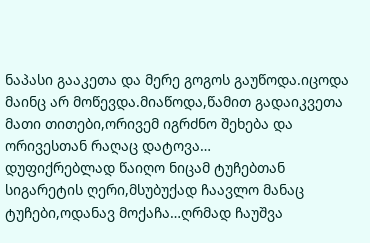ნაპასი გააკეთა და მერე გოგოს გაუწოდა.იცოდა მაინც არ მოწევდა.მიაწოდა,წამით გადაიკვეთა მათი თითები,ორივემ იგრძნო შეხება და ორივესთან რაღაც დატოვა…
დუფიქრებლად წაიღო ნიცამ ტუჩებთან სიგარეტის ღერი,მსუბუქად ჩაავლო მანაც ტუჩები,ოდანავ მოქაჩა…ღრმად ჩაუშვა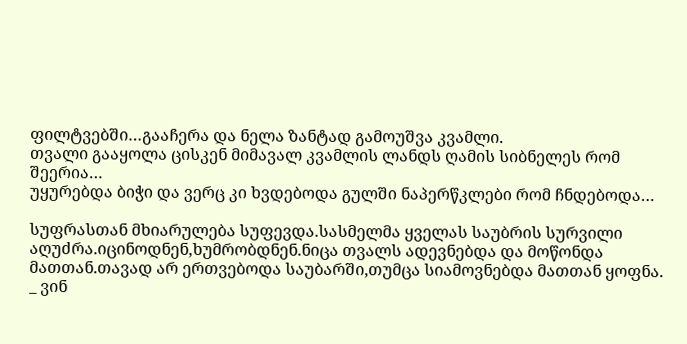ფილტვებში…გააჩერა და ნელა ზანტად გამოუშვა კვამლი.
თვალი გააყოლა ცისკენ მიმავალ კვამლის ლანდს ღამის სიბნელეს რომ შეერია…
უყურებდა ბიჭი და ვერც კი ხვდებოდა გულში ნაპერწკლები რომ ჩნდებოდა…

სუფრასთან მხიარულება სუფევდა.სასმელმა ყველას საუბრის სურვილი აღუძრა.იცინოდნენ,ხუმრობდნენ.ნიცა თვალს ადევნებდა და მოწონდა მათთან.თავად არ ერთვებოდა საუბარში,თუმცა სიამოვნებდა მათთან ყოფნა.
_ ვინ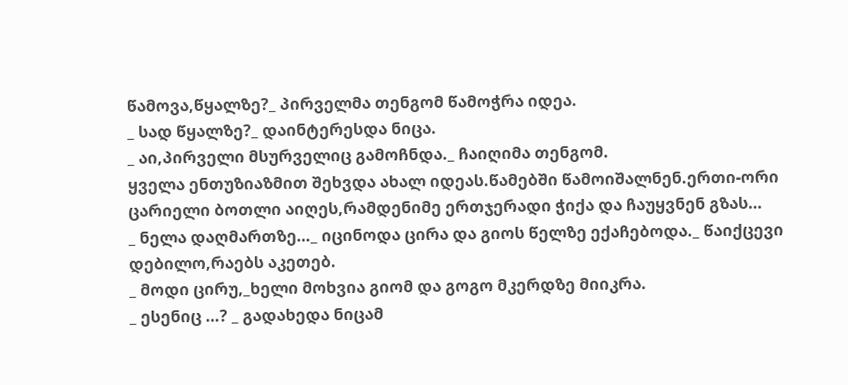წამოვა,წყალზე?_ პირველმა თენგომ წამოჭრა იდეა.
_ სად წყალზე?_ დაინტერესდა ნიცა.
_ აი,პირველი მსურველიც გამოჩნდა._ ჩაიღიმა თენგომ.
ყველა ენთუზიაზმით შეხვდა ახალ იდეას.წამებში წამოიშალნენ.ერთი-ორი ცარიელი ბოთლი აიღეს,რამდენიმე ერთჯერადი ჭიქა და ჩაუყვნენ გზას…
_ ნელა დაღმართზე…_ იცინოდა ცირა და გიოს წელზე ექაჩებოდა._ წაიქცევი დებილო,რაებს აკეთებ.
_ მოდი ცირუ,_ხელი მოხვია გიომ და გოგო მკერდზე მიიკრა.
_ ესენიც …? _ გადახედა ნიცამ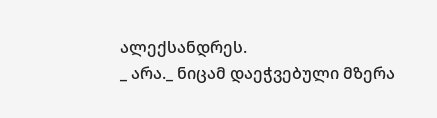ალექსანდრეს.
_ არა._ ნიცამ დაეჭვებული მზერა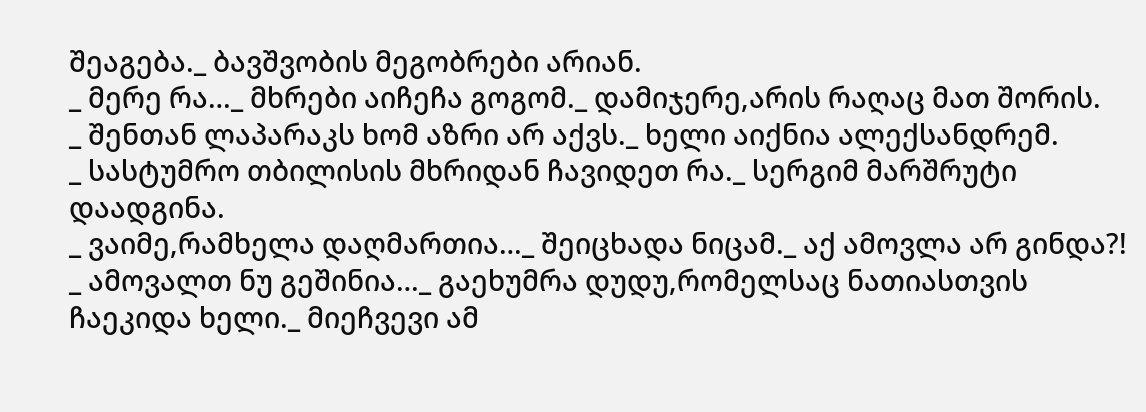შეაგება._ ბავშვობის მეგობრები არიან.
_ მერე რა…_ მხრები აიჩეჩა გოგომ._ დამიჯერე,არის რაღაც მათ შორის.
_ შენთან ლაპარაკს ხომ აზრი არ აქვს._ ხელი აიქნია ალექსანდრემ.
_ სასტუმრო თბილისის მხრიდან ჩავიდეთ რა._ სერგიმ მარშრუტი დაადგინა.
_ ვაიმე,რამხელა დაღმართია…_ შეიცხადა ნიცამ._ აქ ამოვლა არ გინდა?!
_ ამოვალთ ნუ გეშინია…_ გაეხუმრა დუდუ,რომელსაც ნათიასთვის ჩაეკიდა ხელი._ მიეჩვევი ამ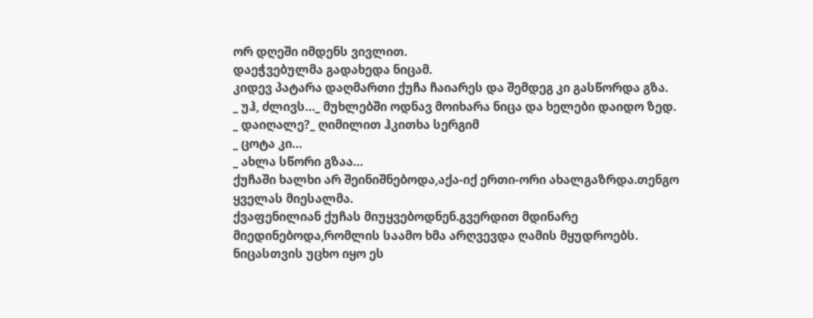ორ დღეში იმდენს ვივლით.
დაეჭვებულმა გადახედა ნიცამ.
კიდევ პატარა დაღმართი ქუჩა ჩაიარეს და შემდეგ კი გასწორდა გზა.
_ უჰ, ძლივს…_ მუხლებში ოდნავ მოიხარა ნიცა და ხელები დაიდო ზედ.
_ დაიღალე?_ ღიმილით ჰკითხა სერგიმ
_ ცოტა კი…
_ ახლა სწორი გზაა…
ქუჩაში ხალხი არ შეინიშნებოდა,აქა-იქ ერთი-ორი ახალგაზრდა.თენგო ყველას მიესალმა.
ქვაფენილიან ქუჩას მიუყვებოდნენ.გვერდით მდინარე მიედინებოდა,რომლის საამო ხმა არღვევდა ღამის მყუდროებს.
ნიცასთვის უცხო იყო ეს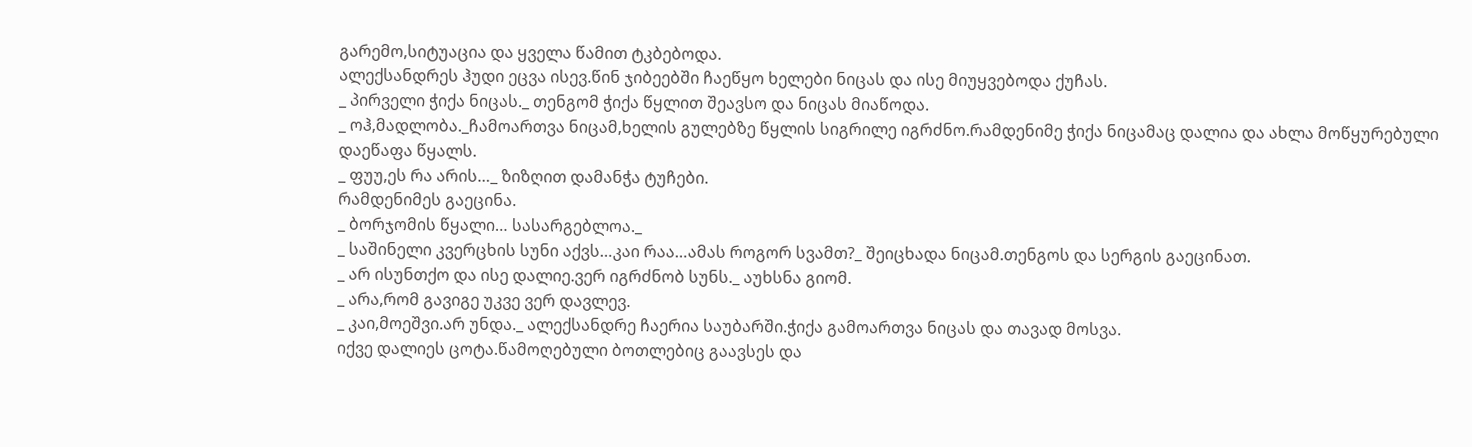გარემო,სიტუაცია და ყველა წამით ტკბებოდა.
ალექსანდრეს ჰუდი ეცვა ისევ.წინ ჯიბეებში ჩაეწყო ხელები ნიცას და ისე მიუყვებოდა ქუჩას.
_ პირველი ჭიქა ნიცას._ თენგომ ჭიქა წყლით შეავსო და ნიცას მიაწოდა.
_ ოჰ,მადლობა._ჩამოართვა ნიცამ,ხელის გულებზე წყლის სიგრილე იგრძნო.რამდენიმე ჭიქა ნიცამაც დალია და ახლა მოწყურებული დაეწაფა წყალს.
_ ფუუ,ეს რა არის…_ ზიზღით დამანჭა ტუჩები.
რამდენიმეს გაეცინა.
_ ბორჯომის წყალი… სასარგებლოა._
_ საშინელი კვერცხის სუნი აქვს…კაი რაა…ამას როგორ სვამთ?_ შეიცხადა ნიცამ.თენგოს და სერგის გაეცინათ.
_ არ ისუნთქო და ისე დალიე.ვერ იგრძნობ სუნს._ აუხსნა გიომ.
_ არა,რომ გავიგე უკვე ვერ დავლევ.
_ კაი,მოეშვი.არ უნდა._ ალექსანდრე ჩაერია საუბარში.ჭიქა გამოართვა ნიცას და თავად მოსვა.
იქვე დალიეს ცოტა.წამოღებული ბოთლებიც გაავსეს და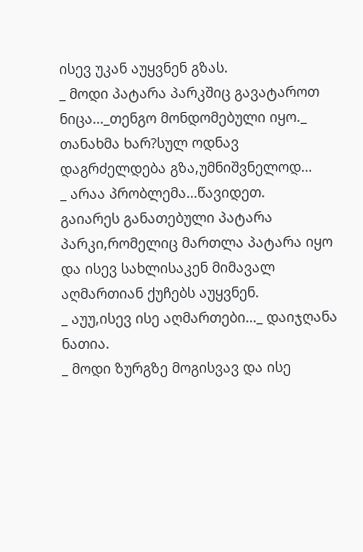ისევ უკან აუყვნენ გზას.
_ მოდი პატარა პარკშიც გავატაროთ ნიცა…_თენგო მონდომებული იყო._ თანახმა ხარ?სულ ოდნავ დაგრძელდება გზა,უმნიშვნელოდ…
_ არაა პრობლემა…წავიდეთ.
გაიარეს განათებული პატარა პარკი,რომელიც მართლა პატარა იყო და ისევ სახლისაკენ მიმავალ აღმართიან ქუჩებს აუყვნენ.
_ აუუ,ისევ ისე აღმართები…_ დაიჯღანა ნათია.
_ მოდი ზურგზე მოგისვავ და ისე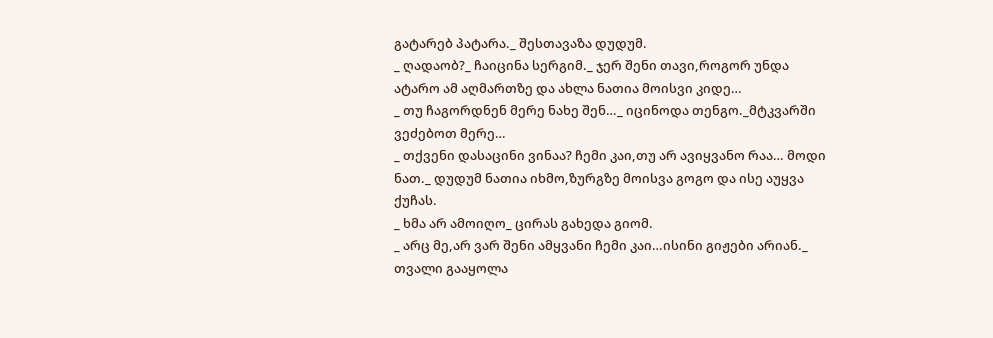გატარებ პატარა._ შესთავაზა დუდუმ.
_ ღადაობ?_ ჩაიცინა სერგიმ._ ჯერ შენი თავი,როგორ უნდა ატარო ამ აღმართზე და ახლა ნათია მოისვი კიდე…
_ თუ ჩაგორდნენ მერე ნახე შენ…_ იცინოდა თენგო._მტკვარში ვეძებოთ მერე…
_ თქვენი დასაცინი ვინაა? ჩემი კაი,თუ არ ავიყვანო რაა… მოდი ნათ._ დუდუმ ნათია იხმო,ზურგზე მოისვა გოგო და ისე აუყვა ქუჩას.
_ ხმა არ ამოიღო_ ცირას გახედა გიომ.
_ არც მე,არ ვარ შენი ამყვანი ჩემი კაი…ისინი გიჟები არიან._ თვალი გააყოლა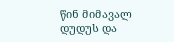წინ მიმავალ დუდუს და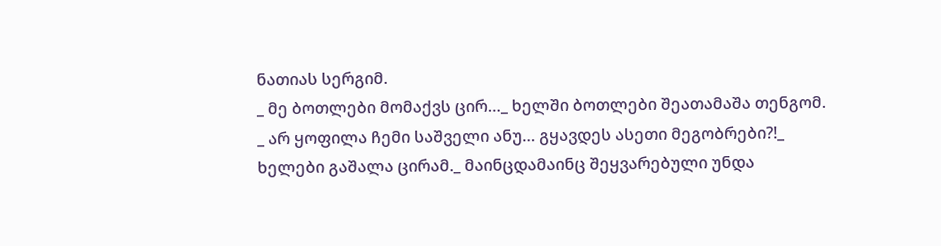ნათიას სერგიმ.
_ მე ბოთლები მომაქვს ცირ…_ ხელში ბოთლები შეათამაშა თენგომ.
_ არ ყოფილა ჩემი საშველი ანუ… გყავდეს ასეთი მეგობრები?!_ ხელები გაშალა ცირამ._ მაინცდამაინც შეყვარებული უნდა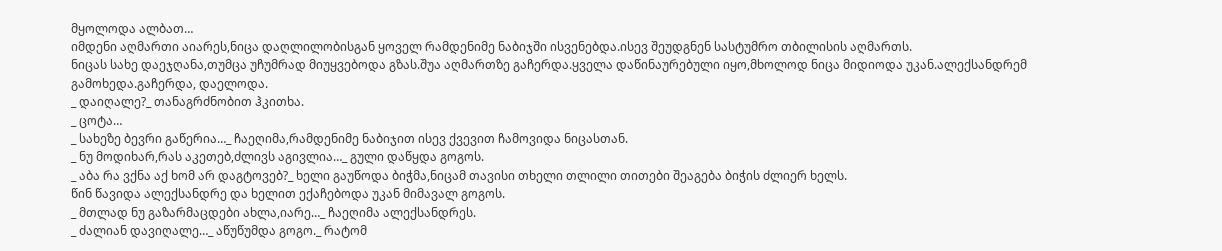მყოლოდა ალბათ…
იმდენი აღმართი აიარეს,ნიცა დაღლილობისგან ყოველ რამდენიმე ნაბიჯში ისვენებდა.ისევ შეუდგნენ სასტუმრო თბილისის აღმართს.
ნიცას სახე დაეჯღანა,თუმცა უჩუმრად მიუყვებოდა გზას.შუა აღმართზე გაჩერდა.ყველა დაწინაურებული იყო,მხოლოდ ნიცა მიდიოდა უკან.ალექსანდრემ გამოხედა.გაჩერდა, დაელოდა.
_ დაიღალე?_ თანაგრძნობით ჰკითხა.
_ ცოტა…
_ სახეზე ბევრი გაწერია…_ ჩაეღიმა,რამდენიმე ნაბიჯით ისევ ქვევით ჩამოვიდა ნიცასთან.
_ ნუ მოდიხარ,რას აკეთებ,ძლივს აგივლია…_ გული დაწყდა გოგოს.
_ აბა რა ვქნა აქ ხომ არ დაგტოვებ?_ ხელი გაუწოდა ბიჭმა,ნიცამ თავისი თხელი თლილი თითები შეაგება ბიჭის ძლიერ ხელს.
წინ წავიდა ალექსანდრე და ხელით ექაჩებოდა უკან მიმავალ გოგოს.
_ მთლად ნუ გაზარმაცდები ახლა,იარე…_ ჩაეღიმა ალექსანდრეს.
_ ძალიან დავიღალე…_ აწუწუმდა გოგო._ რატომ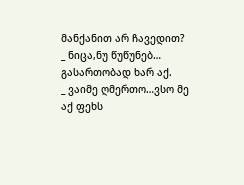მანქანით არ ჩავედით?
_ ნიცა,ნუ წუწუნებ… გასართობად ხარ აქ.
_ ვაიმე ღმერთო…ვსო მე აქ ფეხს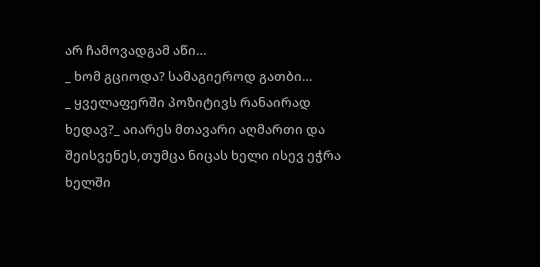არ ჩამოვადგამ აწი…
_ ხომ გციოდა? სამაგიეროდ გათბი…
_ ყველაფერში პოზიტივს რანაირად ხედავ?_ აიარეს მთავარი აღმართი და შეისვენეს,თუმცა ნიცას ხელი ისევ ეჭრა ხელში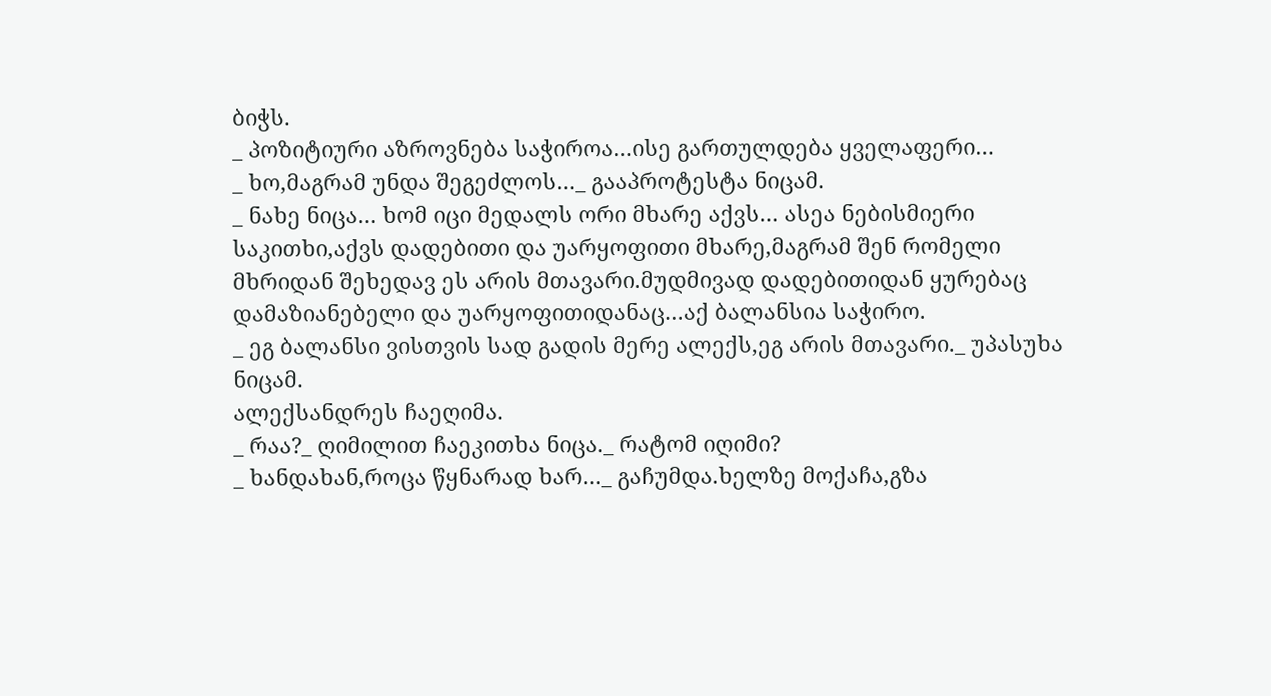ბიჭს.
_ პოზიტიური აზროვნება საჭიროა…ისე გართულდება ყველაფერი…
_ ხო,მაგრამ უნდა შეგეძლოს…_ გააპროტესტა ნიცამ.
_ ნახე ნიცა… ხომ იცი მედალს ორი მხარე აქვს… ასეა ნებისმიერი საკითხი,აქვს დადებითი და უარყოფითი მხარე,მაგრამ შენ რომელი მხრიდან შეხედავ ეს არის მთავარი.მუდმივად დადებითიდან ყურებაც დამაზიანებელი და უარყოფითიდანაც…აქ ბალანსია საჭირო.
_ ეგ ბალანსი ვისთვის სად გადის მერე ალექს,ეგ არის მთავარი._ უპასუხა ნიცამ.
ალექსანდრეს ჩაეღიმა.
_ რაა?_ ღიმილით ჩაეკითხა ნიცა._ რატომ იღიმი?
_ ხანდახან,როცა წყნარად ხარ…_ გაჩუმდა.ხელზე მოქაჩა,გზა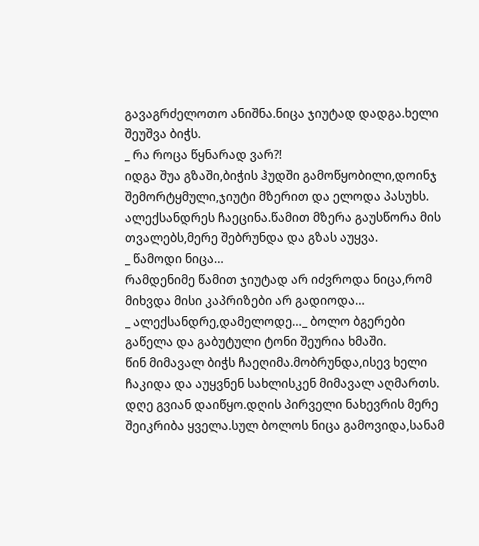გავაგრძელოთო ანიშნა.ნიცა ჯიუტად დადგა.ხელი შეუშვა ბიჭს.
_ რა როცა წყნარად ვარ?!
იდგა შუა გზაში,ბიჭის ჰუდში გამოწყობილი,დოინჯ შემორტყმული,ჯიუტი მზერით და ელოდა პასუხს.
ალექსანდრეს ჩაეცინა.წამით მზერა გაუსწორა მის თვალებს,მერე შებრუნდა და გზას აუყვა.
_ წამოდი ნიცა…
რამდენიმე წამით ჯიუტად არ იძვროდა ნიცა,რომ მიხვდა მისი კაპრიზები არ გადიოდა…
_ ალექსანდრე,დამელოდე…_ ბოლო ბგერები გაწელა და გაბუტული ტონი შეურია ხმაში.
წინ მიმავალ ბიჭს ჩაეღიმა.მობრუნდა,ისევ ხელი ჩაკიდა და აუყვნენ სახლისკენ მიმავალ აღმართს.
დღე გვიან დაიწყო.დღის პირველი ნახევრის მერე შეიკრიბა ყველა.სულ ბოლოს ნიცა გამოვიდა,სანამ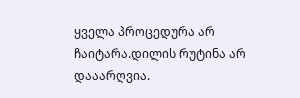ყველა პროცედურა არ ჩაიტარა.დილის რუტინა არ დააარღვია.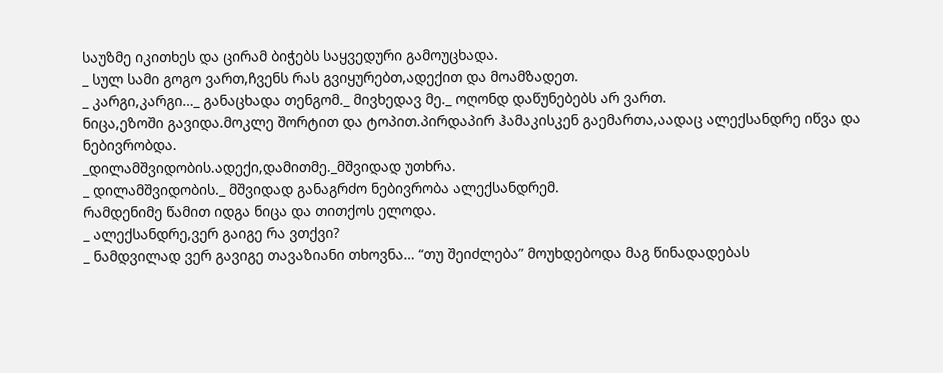საუზმე იკითხეს და ცირამ ბიჭებს საყვედური გამოუცხადა.
_ სულ სამი გოგო ვართ,ჩვენს რას გვიყურებთ,ადექით და მოამზადეთ.
_ კარგი,კარგი…_ განაცხადა თენგომ._ მივხედავ მე._ ოღონდ დაწუნებებს არ ვართ.
ნიცა,ეზოში გავიდა.მოკლე შორტით და ტოპით.პირდაპირ ჰამაკისკენ გაემართა,აადაც ალექსანდრე იწვა და ნებივრობდა.
_დილამშვიდობის.ადექი,დამითმე._მშვიდად უთხრა.
_ დილამშვიდობის._ მშვიდად განაგრძო ნებივრობა ალექსანდრემ.
რამდენიმე წამით იდგა ნიცა და თითქოს ელოდა.
_ ალექსანდრე,ვერ გაიგე რა ვთქვი?
_ ნამდვილად ვერ გავიგე თავაზიანი თხოვნა… “თუ შეიძლება” მოუხდებოდა მაგ წინადადებას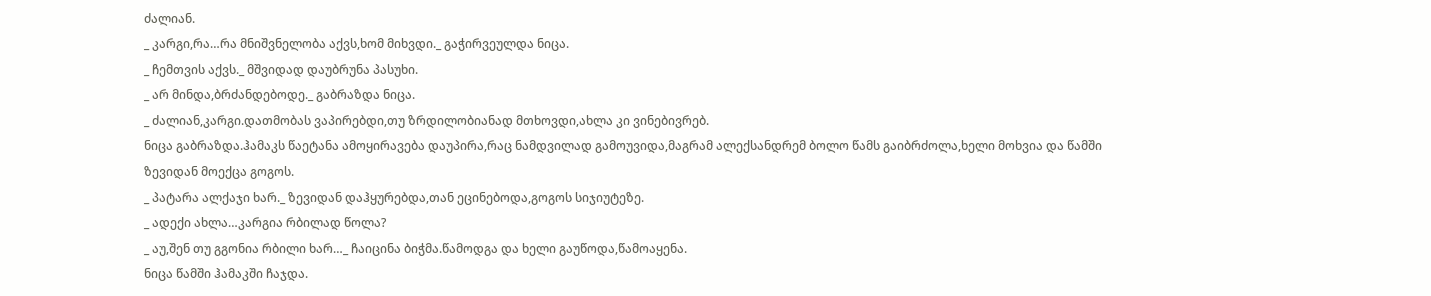ძალიან.
_ კარგი,რა…რა მნიშვნელობა აქვს,ხომ მიხვდი._ გაჭირვეულდა ნიცა.
_ ჩემთვის აქვს._ მშვიდად დაუბრუნა პასუხი.
_ არ მინდა,ბრძანდებოდე._ გაბრაზდა ნიცა.
_ ძალიან,კარგი.დათმობას ვაპირებდი,თუ ზრდილობიანად მთხოვდი,ახლა კი ვინებივრებ.
ნიცა გაბრაზდა.ჰამაკს წაეტანა ამოყირავება დაუპირა,რაც ნამდვილად გამოუვიდა,მაგრამ ალექსანდრემ ბოლო წამს გაიბრძოლა,ხელი მოხვია და წამში ზევიდან მოექცა გოგოს.
_ პატარა ალქაჯი ხარ._ ზევიდან დაჰყურებდა,თან ეცინებოდა,გოგოს სიჯიუტეზე.
_ ადექი ახლა…კარგია რბილად წოლა?
_ აუ,შენ თუ გგონია რბილი ხარ…_ ჩაიცინა ბიჭმა.წამოდგა და ხელი გაუწოდა,წამოაყენა.
ნიცა წამში ჰამაკში ჩაჯდა.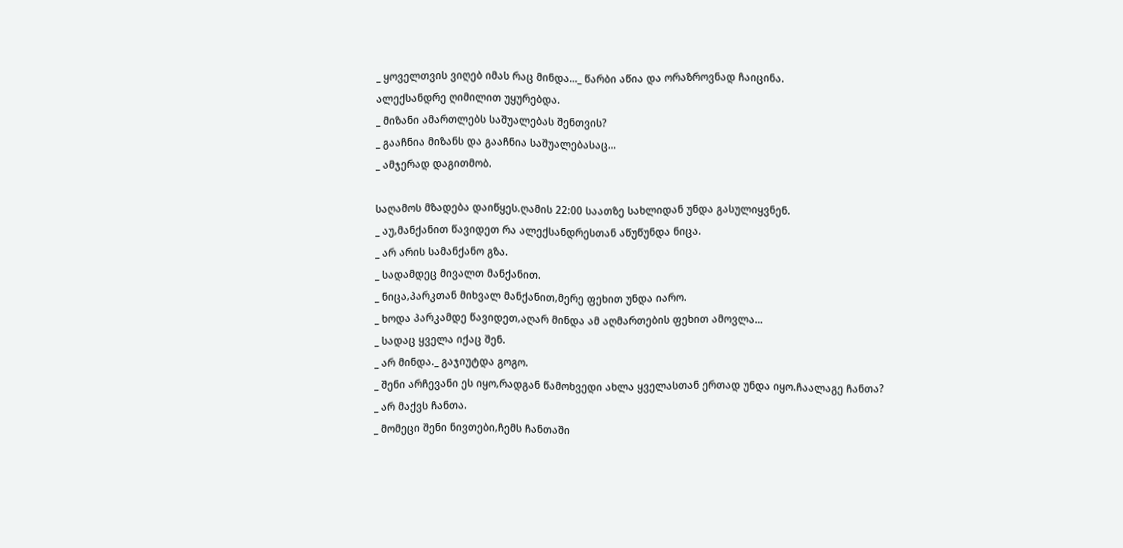_ ყოველთვის ვიღებ იმას რაც მინდა…_ წარბი აწია და ორაზროვნად ჩაიცინა.
ალექსანდრე ღიმილით უყურებდა.
_ მიზანი ამართლებს საშუალებას შენთვის?
_ გააჩნია მიზანს და გააჩნია საშუალებასაც…
_ ამჯერად დაგითმობ.

საღამოს მზადება დაიწყეს.ღამის 22:00 საათზე სახლიდან უნდა გასულიყვნენ.
_ აუ,მანქანით წავიდეთ რა ალექსანდრესთან აწუწუნდა ნიცა.
_ არ არის სამანქანო გზა.
_ სადამდეც მივალთ მანქანით.
_ ნიცა,პარკთან მიხვალ მანქანით,მერე ფეხით უნდა იარო.
_ ხოდა პარკამდე წავიდეთ,აღარ მინდა ამ აღმართების ფეხით ამოვლა…
_ სადაც ყველა იქაც შენ.
_ არ მინდა._ გაჯიუტდა გოგო.
_ შენი არჩევანი ეს იყო,რადგან წამოხვედი ახლა ყველასთან ერთად უნდა იყო.ჩაალაგე ჩანთა?
_ არ მაქვს ჩანთა.
_ მომეცი შენი ნივთები,ჩემს ჩანთაში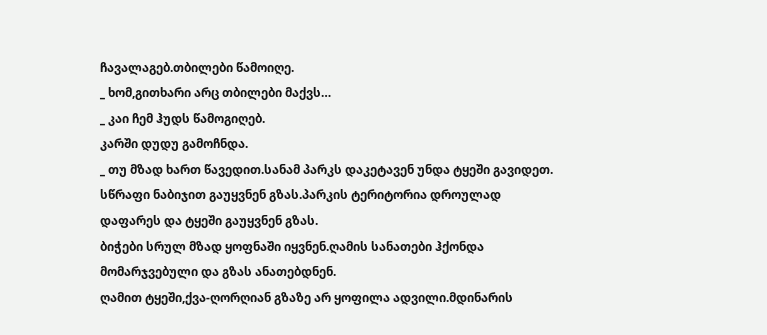ჩავალაგებ.თბილები წამოიღე.
_ ხომ,გითხარი არც თბილები მაქვს…
_ კაი ჩემ ჰუდს წამოგიღებ.
კარში დუდუ გამოჩნდა.
_ თუ მზად ხართ წავედით.სანამ პარკს დაკეტავენ უნდა ტყეში გავიდეთ.
სწრაფი ნაბიჯით გაუყვნენ გზას.პარკის ტერიტორია დროულად დაფარეს და ტყეში გაუყვნენ გზას.
ბიჭები სრულ მზად ყოფნაში იყვნენ.ღამის სანათები ჰქონდა მომარჯვებული და გზას ანათებდნენ.
ღამით ტყეში,ქვა-ღორღიან გზაზე არ ყოფილა ადვილი.მდინარის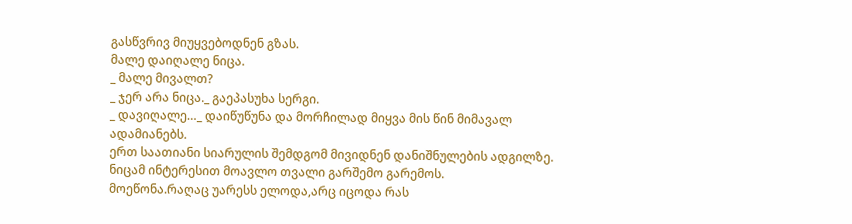გასწვრივ მიუყვებოდნენ გზას.
მალე დაიღალე ნიცა.
_ მალე მივალთ?
_ ჯერ არა ნიცა._ გაეპასუხა სერგი.
_ დავიღალე…_ დაიწუწუნა და მორჩილად მიყვა მის წინ მიმავალ ადამიანებს.
ერთ საათიანი სიარულის შემდგომ მივიდნენ დანიშნულების ადგილზე.
ნიცამ ინტერესით მოავლო თვალი გარშემო გარემოს.
მოეწონა.რაღაც უარესს ელოდა,არც იცოდა რას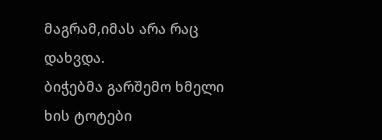მაგრამ,იმას არა რაც დახვდა.
ბიჭებმა გარშემო ხმელი ხის ტოტები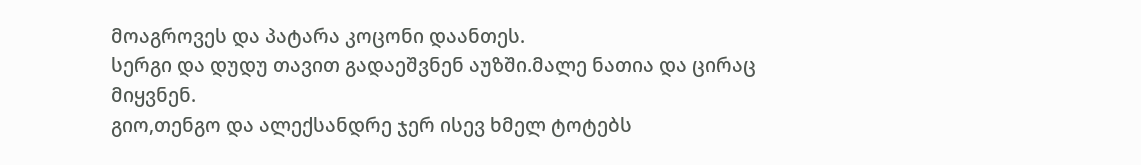მოაგროვეს და პატარა კოცონი დაანთეს.
სერგი და დუდუ თავით გადაეშვნენ აუზში.მალე ნათია და ცირაც მიყვნენ.
გიო,თენგო და ალექსანდრე ჯერ ისევ ხმელ ტოტებს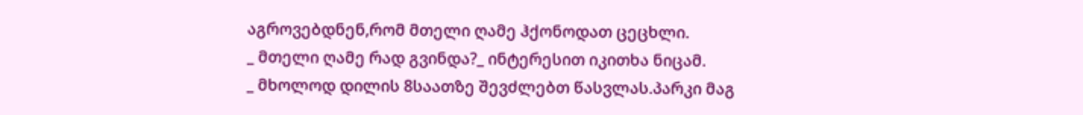აგროვებდნენ,რომ მთელი ღამე ჰქონოდათ ცეცხლი.
_ მთელი ღამე რად გვინდა?_ ინტერესით იკითხა ნიცამ.
_ მხოლოდ დილის 8საათზე შევძლებთ წასვლას.პარკი მაგ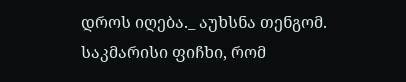დროს იღება._ აუხსნა თენგომ.
საკმარისი ფიჩხი, რომ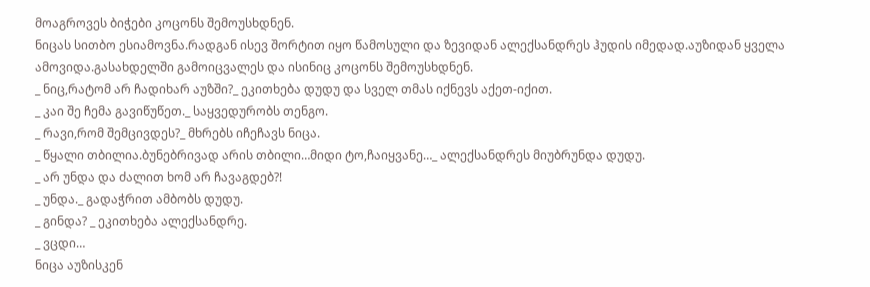მოაგროვეს ბიჭები კოცონს შემოუსხდნენ.
ნიცას სითბო ესიამოვნა.რადგან ისევ შორტით იყო წამოსული და ზევიდან ალექსანდრეს ჰუდის იმედად.აუზიდან ყველა ამოვიდა.გასახდელში გამოიცვალეს და ისინიც კოცონს შემოუსხდნენ.
_ ნიც,რატომ არ ჩადიხარ აუზში?_ ეკითხება დუდუ და სველ თმას იქნევს აქეთ-იქით.
_ კაი შე ჩემა გავიწუწეთ._ საყვედურობს თენგო.
_ რავი,რომ შემცივდეს?_ მხრებს იჩეჩავს ნიცა.
_ წყალი თბილია.ბუნებრივად არის თბილი…მიდი ტო,ჩაიყვანე…_ ალექსანდრეს მიუბრუნდა დუდუ.
_ არ უნდა და ძალით ხომ არ ჩავაგდებ?!
_ უნდა._ გადაჭრით ამბობს დუდუ.
_ გინდა? _ ეკითხება ალექსანდრე.
_ ვცდი…
ნიცა აუზისკენ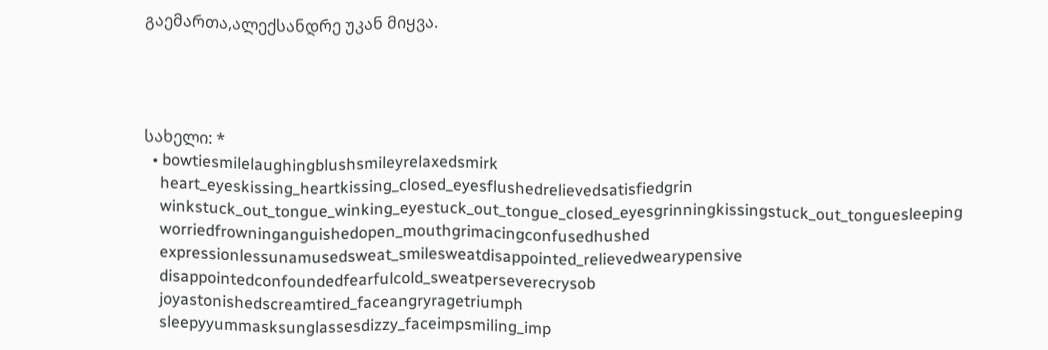გაემართა,ალექსანდრე უკან მიყვა.




სახელი: *
  • bowtiesmilelaughingblushsmileyrelaxedsmirk
    heart_eyeskissing_heartkissing_closed_eyesflushedrelievedsatisfiedgrin
    winkstuck_out_tongue_winking_eyestuck_out_tongue_closed_eyesgrinningkissingstuck_out_tonguesleeping
    worriedfrowninganguishedopen_mouthgrimacingconfusedhushed
    expressionlessunamusedsweat_smilesweatdisappointed_relievedwearypensive
    disappointedconfoundedfearfulcold_sweatperseverecrysob
    joyastonishedscreamtired_faceangryragetriumph
    sleepyyummasksunglassesdizzy_faceimpsmiling_imp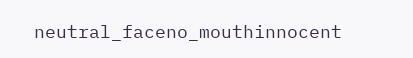neutral_faceno_mouthinnocent